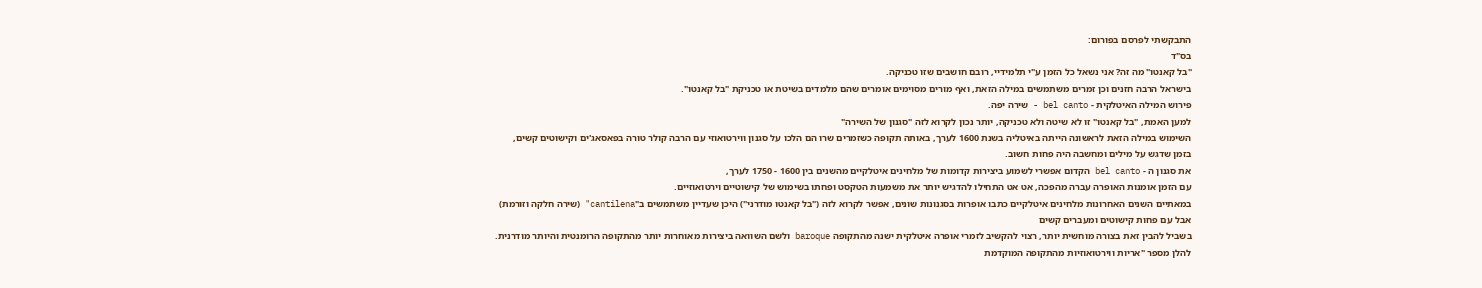התבקשתי לפרסם בפורום:
בס"ד
"בל קאנטו" מה זה? אני נשאל כל הזמן ע"י תלמידיי, רובם חושבים שזו טכניקה.
בישראל הרבה חזנים וכן זמרים משתמשים במילה הזאת, ואף מורים מסוימים אומרים שהם מלמדים בשיטת או טכניקת "בל קאנטו".
פירוש המילה האיטלקית - bel canto - שירה יפה.
למען האמת, "בל קאנטו" זו לא שיטה ולא טכניקה, יותר נכון לקרוא לזה "סגנון של השירה"
השימוש במילה הזאת לראשונה הייתה באיטליה בשנת 1600 לערך, באותה תקופה כשזמרים שרו הם הלכו על סגנון ווירטואוזי עם הרבה קולר טורה בפאסאג'ים וקישוטים קשים,
בזמן שדגש על מילים ומחשבה היה פחות חשוב.
את סגנון ה - bel canto הקדום אפשרי לשמוע ביצירות קדומות של מלחינים איטלקיים מהשנים בין 1600 - 1750 לערך,
עם הזמן אומנות האופרה עברה מהפכה, אט אט התחילו להדגיש יותר את משמעות הטקסט ופחתו בשימוש של קישוטיים וירטואוזיים.
במאתיים השנים האחרונות מלחינים איטלקיים כתבו אופרות בסגנונות שונים, אפשר לקרוא לזה ("בל קאנטו מודרני") היכן שעדיין משתמשים ב"cantilena" (שירה חלקה וזורמת)
אבל עם פחות קישוטים ומעברים קשים
בשביל להבין זאת בצורה מוחשית יותר, רצוי להקשיב לזמרי אופרה איטלקית ישנה מהתקופה baroque ולשם השוואה ביצירות מאוחרות יותר מהתקופה הרומנטית והיותר מודרנית.
להלן מספר "אריות ווירטואוזיות מהתקופה המוקדמת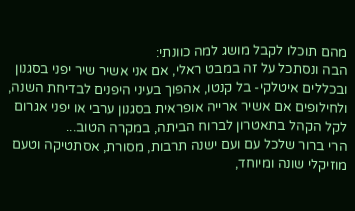מהם תוכלו לקבל מושג למה כוונתי:
הבה ונסתכל על זה במבט ראלי, אם אני אשיר שיר יפני בסגנון ובכללים איטלקי- בל קנטו, אהפוך בעיני היפנים לבדיחת השנה,
ולחילופים אם אשיר ארייה אופראית בסגנון ערבי או יפני אגרום לקל הקהל בתאטרון לברוח הביתה, במקרה הטוב...
הרי ברור שלכל עם ועם ישנה תרבות, מסורת, אסתטיקה וטעם מוזיקלי שונה ומיוחד,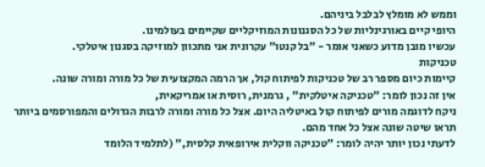וממש לא מומלץ לבלבל ביניהם.
היופי קיים באורגינליות של כל הסגנונות המוזיקליים שקיימים בעולמינו.
עכשיו מובן מדוע כשאני אומר - "בל קנטו" עקרונית אני מתכוון למוזיקה בסגנון איטלקי.
טכניקות
קיימות כיום מספר רב של טכניקות לפיתוח קול, אך הרמה המקצועית של כל מורה ומורה שונה.
אין זה נכון לומר: "טכניקה איטלקית" , גרמנית, רוסית או אמריקאית,
ניקח לדוגמה מורים לפיתוח קול באיטליה היום. אצל כל מורה ומורה לרבות הגדולים והמפורסמים ביותר תראו שיטה שונה אצל כל אחד מהם.
לדעתי נכון יותר יהיה לומר: "טכניקה ווקלית אירופאית קלסית," (לתלמיד הלומד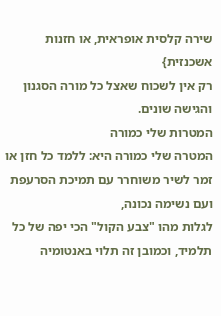שירה קלסית אופראית, או חזנות אשכנזית}
רק אין לשכוח שאצל כל מורה הסגנון והגישה שונים.
המטרות שלי כמורה
המטרה שלי כמורה היא: ללמד כל חזן או זמר לשיר משוחרר עם תמיכת הסרעפת ועם נשימה נכונה,
לגלות מהו "צבע הקול" הכי יפה של כל תלמיד, וכמובן זה תלוי באנטומיה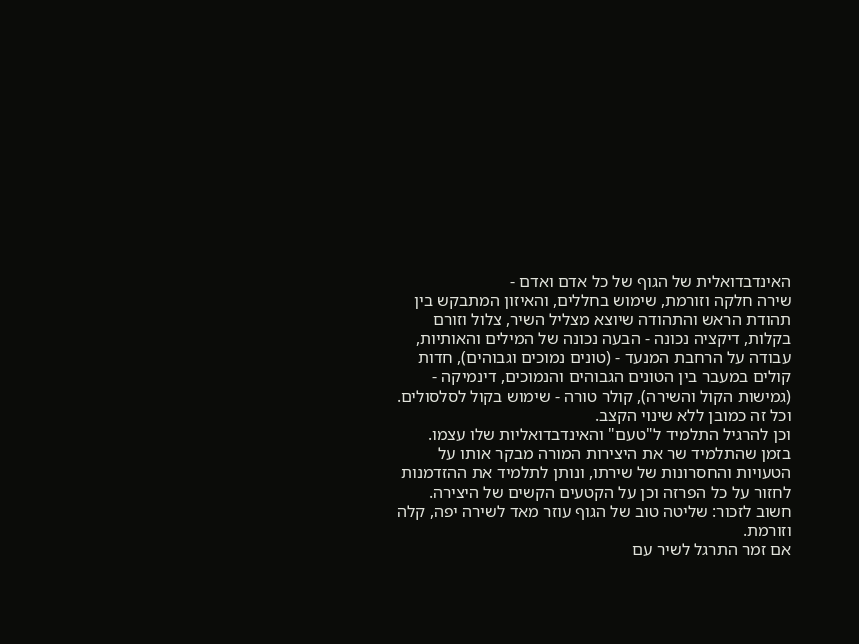האינדבדואלית של הגוף של כל אדם ואדם -
שירה חלקה וזורמת, שימוש בחללים, והאיזון המתבקש בין תהודת הראש והתהודה שיוצא מצליל השיר, צלול וזורם בקלות, דיקציה נכונה - הבעה נכונה של המילים והאותיות,
עבודה על הרחבת המנעד - (טונים נמוכים וגבוהים), חדות קולים במעבר בין הטונים הגבוהים והנמוכים, דינמיקה - (גמישות הקול והשירה), קולר טורה - שימוש בקול לסלסולים.
וכל זה כמובן ללא שינוי הקצב.
וכן להרגיל התלמיד ל"טעם" והאינדבדואליות שלו עצמו.
בזמן שהתלמיד שר את היצירות המורה מבקר אותו על הטעויות והחסרונות של שירתו, ונותן לתלמיד את ההזדמנות לחזור על כל הפרזה וכן על הקטעים הקשים של היצירה.
חשוב לזכור: שליטה טוב של הגוף עוזר מאד לשירה יפה, קלה וזורמת.
אם זמר התרגל לשיר עם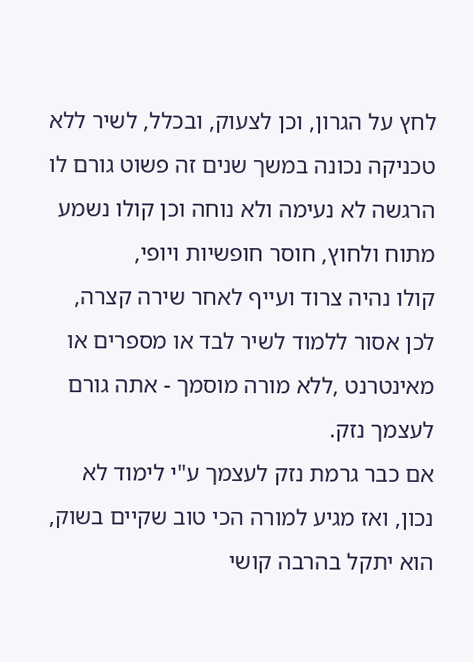לחץ על הגרון, וכן לצעוק, ובכלל, לשיר ללא טכניקה נכונה במשך שנים זה פשוט גורם לו הרגשה לא נעימה ולא נוחה וכן קולו נשמע מתוח ולחוץ, חוסר חופשיות ויופי,
קולו נהיה צרוד ועייף לאחר שירה קצרה, לכן אסור ללמוד לשיר לבד או מספרים או מאינטרנט ,ללא מורה מוסמך - אתה גורם לעצמך נזק.
אם כבר גרמת נזק לעצמך ע"י לימוד לא נכון, ואז מגיע למורה הכי טוב שקיים בשוק, הוא יתקל בהרבה קושי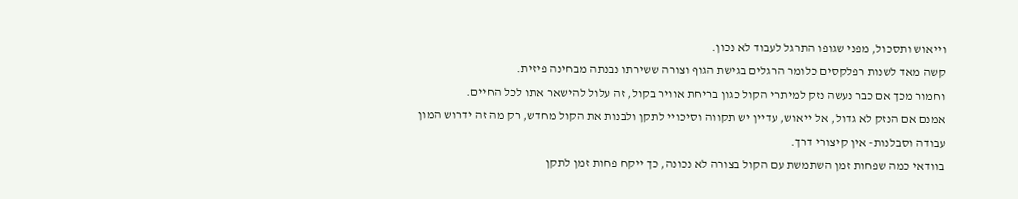וייאוש ותסכול, מפני שגופו התרגל לעבוד לא נכון.
קשה מאד לשנות רפלקסים כלומר הרגלים בגישת הגוף וצורה ששירתו נבנתה מבחינה פיזית.
וחמור מכך אם כבר נעשה נזק למיתרי הקול כגון בריחת אוויר בקול, זה עלול להישאר אתו לכל החיים.
אמנם אם הנזק לא גדול, אל ייאוש, עדיין יש תקווה וסיכויי לתקן ולבנות את הקול מחדש, רק מה זה ידרוש המון עבודה וסבלנות- אין קיצורי דרך.
בוודאי כמה שפחות זמן השתמשת עם הקול בצורה לא נכונה, כך ייקח פחות זמן לתקן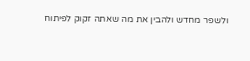ולשפר מחדש ולהבין את מה שאתה זקוק לפיתוח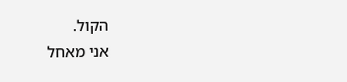הקול.
אני מאחל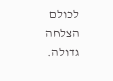לכולם הצלחה גדולה.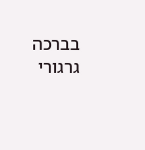בברכה
גרגורי